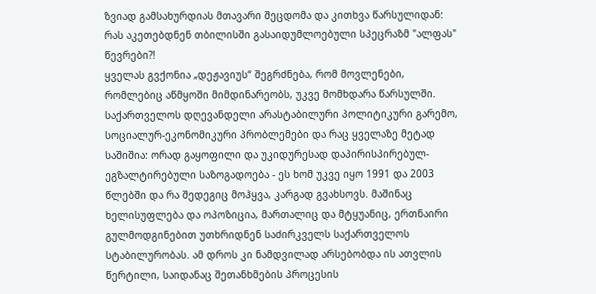ზვიად გამსახურდიას მთავარი შეცდომა და კითხვა წარსულიდან: რას აკეთებდნენ თბილისში გასაიდუმლოებული სპეცრაზმ "ალფას" წევრები?!
ყველას გვქონია „დეჟავიუს“ შეგრძნება, რომ მოვლენები, რომლებიც აწმყოში მიმდინარეობს, უკვე მომხდარა წარსულში. საქართველოს დღევანდელი არასტაბილური პოლიტიკური გარემო, სოციალურ-ეკონომიკური პრობლემები და რაც ყველაზე მეტად საშიშია: ორად გაყოფილი და უკიდურესად დაპირისპირებულ-ეგზალტირებული საზოგადოება - ეს ხომ უკვე იყო 1991 და 2003 წლებში და რა შედეგიც მოჰყვა, კარგად გვახსოვს. მაშინაც ხელისუფლება და ოპოზიცია, მართალიც და მტყუანიც, ერთნაირი გულმოდგინებით უთხრიდნენ საძირკველს საქართველოს სტაბილურობას. ამ დროს კი ნამდვილად არსებობდა ის ათვლის წერტილი, საიდანაც შეთანხმების პროცესის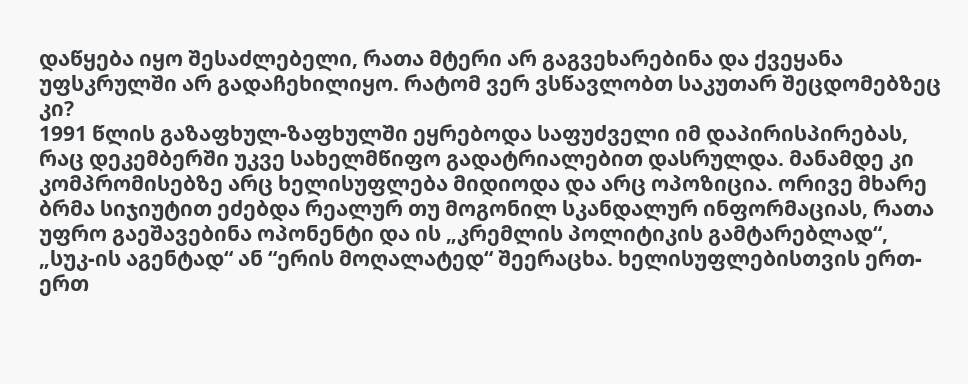დაწყება იყო შესაძლებელი, რათა მტერი არ გაგვეხარებინა და ქვეყანა უფსკრულში არ გადაჩეხილიყო. რატომ ვერ ვსწავლობთ საკუთარ შეცდომებზეც კი?
1991 წლის გაზაფხულ-ზაფხულში ეყრებოდა საფუძველი იმ დაპირისპირებას, რაც დეკემბერში უკვე სახელმწიფო გადატრიალებით დასრულდა. მანამდე კი კომპრომისებზე არც ხელისუფლება მიდიოდა და არც ოპოზიცია. ორივე მხარე ბრმა სიჯიუტით ეძებდა რეალურ თუ მოგონილ სკანდალურ ინფორმაციას, რათა უფრო გაეშავებინა ოპონენტი და ის „კრემლის პოლიტიკის გამტარებლად“, „სუკ-ის აგენტად“ ან “ერის მოღალატედ“ შეერაცხა. ხელისუფლებისთვის ერთ-ერთ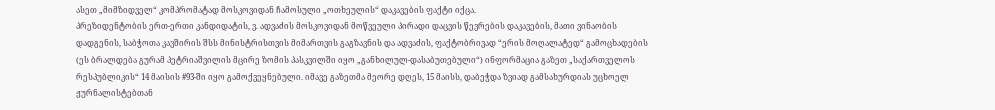ასეთ „მიმზიდველ“ კომპრომატად მოსკოვიდან ჩამოსული „ოთხეულის“ დაკავების ფაქტი იქცა.
პრეზიდენტობის ერთ-ერთი კანდიდატის, ვ. ადვაძის მოსკოვიდან მოწვეული პირადი დაცვის წევრების დაკავების, მათი ვინაობის დადგენის, საბჭოთა კავშირის შსს მინისტრისთვის მიმართვის გაგზავნის და ადვაძის, ფაქტობრივად “ერის მოღალატედ“ გამოცხადების (ეს ბრალდება გურამ პეტრიაშვილის მცირე ზომის პასკვილში იყო „განხილულ-დასაბუთებული“) ინფორმაცია გაზეთ „საქართველოს რესპუბლიკის“ 14 მაისის #93-ში იყო გამოქვეყნებული. იმავე გაზეთმა მეორე დღეს, 15 მაისს, დაბეჭდა ზვიად გამსახურდიას უცხოელ ჟურნალისტებთან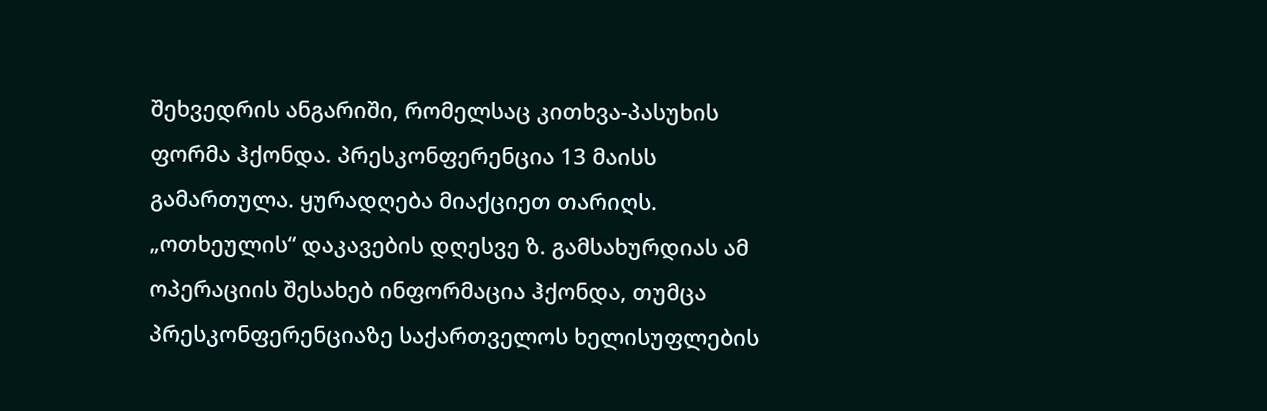შეხვედრის ანგარიში, რომელსაც კითხვა-პასუხის ფორმა ჰქონდა. პრესკონფერენცია 13 მაისს გამართულა. ყურადღება მიაქციეთ თარიღს. „ოთხეულის“ დაკავების დღესვე ზ. გამსახურდიას ამ ოპერაციის შესახებ ინფორმაცია ჰქონდა, თუმცა პრესკონფერენციაზე საქართველოს ხელისუფლების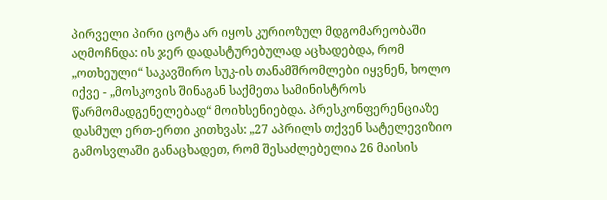პირველი პირი ცოტა არ იყოს კურიოზულ მდგომარეობაში აღმოჩნდა: ის ჯერ დადასტურებულად აცხადებდა, რომ „ოთხეული“ საკავშირო სუკ-ის თანამშრომლები იყვნენ, ხოლო იქვე - „მოსკოვის შინაგან საქმეთა სამინისტროს წარმომადგენელებად“ მოიხსენიებდა. პრესკონფერენციაზე დასმულ ერთ-ერთი კითხვას: „27 აპრილს თქვენ სატელევიზიო გამოსვლაში განაცხადეთ, რომ შესაძლებელია 26 მაისის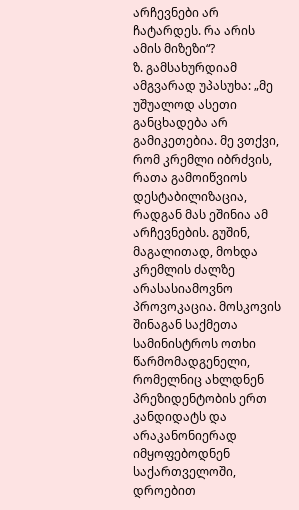არჩევნები არ ჩატარდეს. რა არის ამის მიზეზი“?
ზ. გამსახურდიამ ამგვარად უპასუხა: „მე უშუალოდ ასეთი განცხადება არ გამიკეთებია. მე ვთქვი, რომ კრემლი იბრძვის, რათა გამოიწვიოს დესტაბილიზაცია, რადგან მას ეშინია ამ არჩევნების. გუშინ, მაგალითად, მოხდა კრემლის ძალზე არასასიამოვნო პროვოკაცია. მოსკოვის შინაგან საქმეთა სამინისტროს ოთხი წარმომადგენელი, რომელნიც ახლდნენ პრეზიდენტობის ერთ კანდიდატს და არაკანონიერად იმყოფებოდნენ საქართველოში, დროებით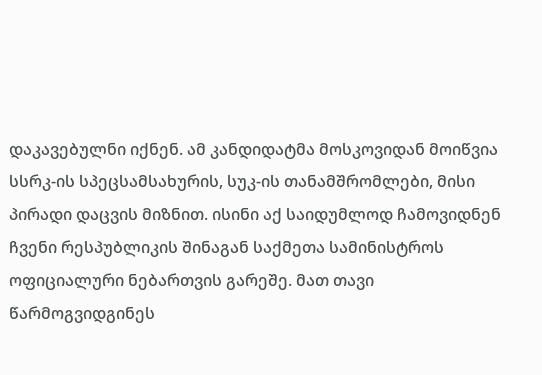დაკავებულნი იქნენ. ამ კანდიდატმა მოსკოვიდან მოიწვია სსრკ-ის სპეცსამსახურის, სუკ-ის თანამშრომლები, მისი პირადი დაცვის მიზნით. ისინი აქ საიდუმლოდ ჩამოვიდნენ ჩვენი რესპუბლიკის შინაგან საქმეთა სამინისტროს ოფიციალური ნებართვის გარეშე. მათ თავი წარმოგვიდგინეს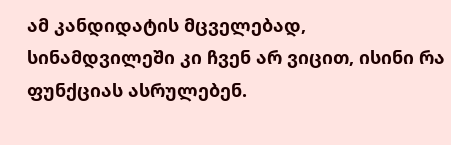ამ კანდიდატის მცველებად, სინამდვილეში კი ჩვენ არ ვიცით, ისინი რა ფუნქციას ასრულებენ.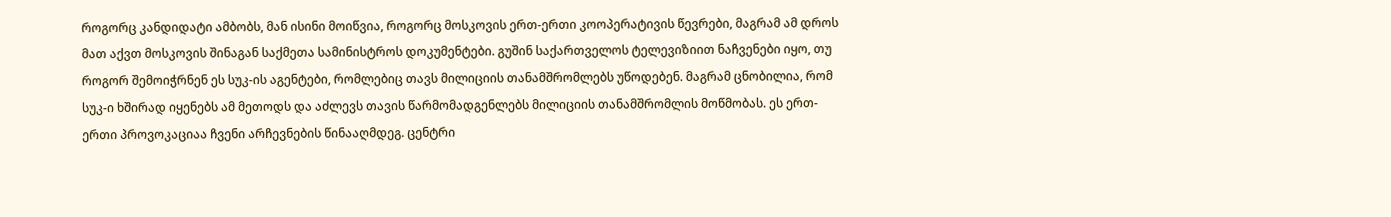როგორც კანდიდატი ამბობს, მან ისინი მოიწვია, როგორც მოსკოვის ერთ-ერთი კოოპერატივის წევრები, მაგრამ ამ დროს მათ აქვთ მოსკოვის შინაგან საქმეთა სამინისტროს დოკუმენტები. გუშინ საქართველოს ტელევიზიით ნაჩვენები იყო, თუ როგორ შემოიჭრნენ ეს სუკ-ის აგენტები, რომლებიც თავს მილიციის თანამშრომლებს უწოდებენ. მაგრამ ცნობილია, რომ სუკ-ი ხშირად იყენებს ამ მეთოდს და აძლევს თავის წარმომადგენლებს მილიციის თანამშრომლის მოწმობას. ეს ერთ-ერთი პროვოკაციაა ჩვენი არჩევნების წინააღმდეგ. ცენტრი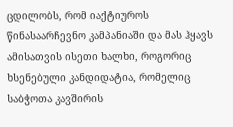ცდილობს, რომ იაქტიუროს წინასაარჩევნო კამპანიაში და მას ჰყავს ამისათვის ისეთი ხალხი, როგორიც ხსენებული კანდიდატია, რომელიც საბჭოთა კავშირის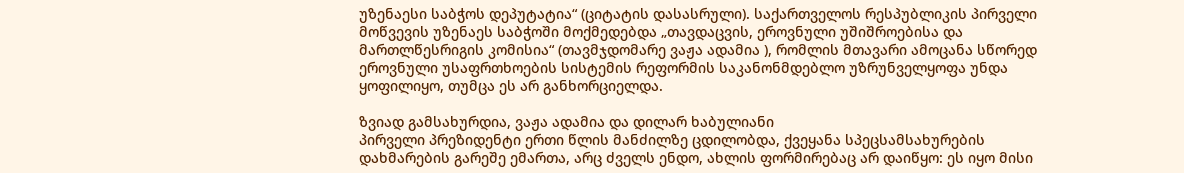უზენაესი საბჭოს დეპუტატია“ (ციტატის დასასრული). საქართველოს რესპუბლიკის პირველი მოწვევის უზენაეს საბჭოში მოქმედებდა „თავდაცვის, ეროვნული უშიშროებისა და მართლწესრიგის კომისია“ (თავმჯდომარე ვაჟა ადამია ), რომლის მთავარი ამოცანა სწორედ ეროვნული უსაფრთხოების სისტემის რეფორმის საკანონმდებლო უზრუნველყოფა უნდა ყოფილიყო, თუმცა ეს არ განხორციელდა.

ზვიად გამსახურდია, ვაჟა ადამია და დილარ ხაბულიანი
პირველი პრეზიდენტი ერთი წლის მანძილზე ცდილობდა, ქვეყანა სპეცსამსახურების დახმარების გარეშე ემართა, არც ძველს ენდო, ახლის ფორმირებაც არ დაიწყო: ეს იყო მისი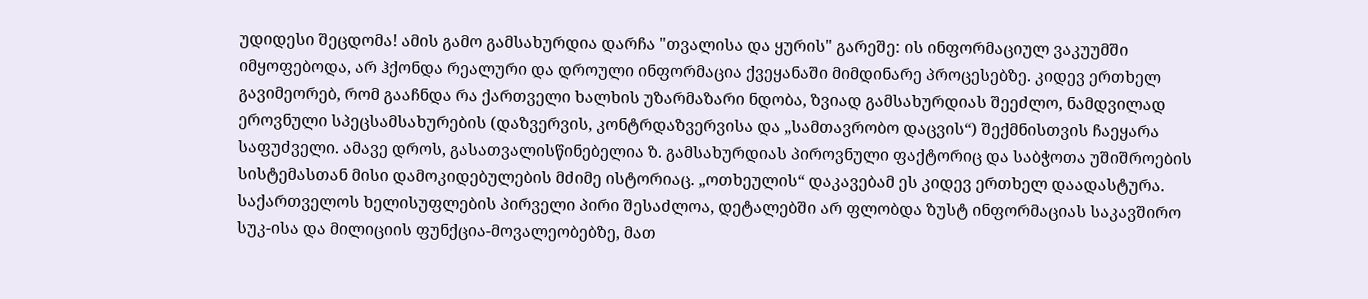უდიდესი შეცდომა! ამის გამო გამსახურდია დარჩა "თვალისა და ყურის" გარეშე: ის ინფორმაციულ ვაკუუმში იმყოფებოდა, არ ჰქონდა რეალური და დროული ინფორმაცია ქვეყანაში მიმდინარე პროცესებზე. კიდევ ერთხელ გავიმეორებ, რომ გააჩნდა რა ქართველი ხალხის უზარმაზარი ნდობა, ზვიად გამსახურდიას შეეძლო, ნამდვილად ეროვნული სპეცსამსახურების (დაზვერვის, კონტრდაზვერვისა და „სამთავრობო დაცვის“) შექმნისთვის ჩაეყარა საფუძველი. ამავე დროს, გასათვალისწინებელია ზ. გამსახურდიას პიროვნული ფაქტორიც და საბჭოთა უშიშროების სისტემასთან მისი დამოკიდებულების მძიმე ისტორიაც. „ოთხეულის“ დაკავებამ ეს კიდევ ერთხელ დაადასტურა.
საქართველოს ხელისუფლების პირველი პირი შესაძლოა, დეტალებში არ ფლობდა ზუსტ ინფორმაციას საკავშირო სუკ-ისა და მილიციის ფუნქცია-მოვალეობებზე, მათ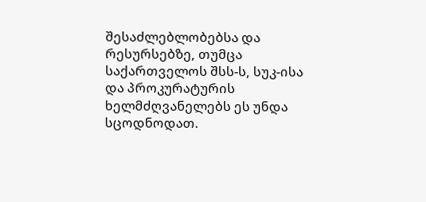შესაძლებლობებსა და რესურსებზე, თუმცა საქართველოს შსს-ს, სუკ-ისა და პროკურატურის ხელმძღვანელებს ეს უნდა სცოდნოდათ.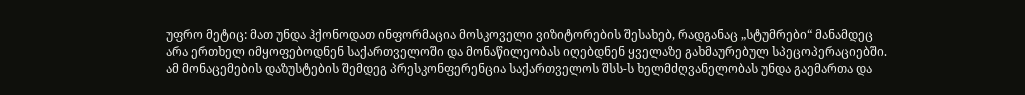უფრო მეტიც: მათ უნდა ჰქონოდათ ინფორმაცია მოსკოველი ვიზიტორების შესახებ, რადგანაც „სტუმრები“ მანამდეც არა ერთხელ იმყოფებოდნენ საქართველოში და მონაწილეობას იღებდნენ ყველაზე გახმაურებულ სპეცოპერაციებში. ამ მონაცემების დაზუსტების შემდეგ პრესკონფერენცია საქართველოს შსს-ს ხელმძღვანელობას უნდა გაემართა და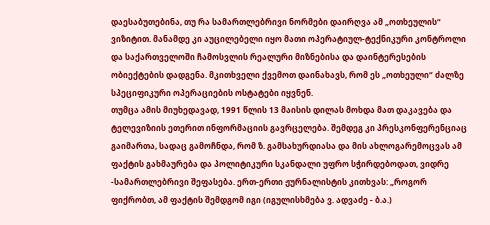დაესაბუთებინა, თუ რა სამართლებრივი ნორმები დაირღვა ამ „ოთხეულის“ ვიზიტით. მანამდე კი აუცილებელი იყო მათი ოპერატიულ-ტექნიკური კონტროლი და საქართველოში ჩამოსვლის რეალური მიზნებისა და დაინტერესების ობიექტების დადგენა. მკითხველი ქვემოთ დაინახავს, რომ ეს „ოთხეული“ ძალზე სპეციფიკური ოპერაციების ოსტატები იყვნენ.
თუმცა ამის მიუხედავად, 1991 წლის 13 მაისის დილას მოხდა მათ დაკავება და ტელევიზიის ეთერით ინფორმაციის გავრცელება. შემდეგ კი პრესკონფერენციაც გაიმართა, სადაც გამოჩნდა, რომ ზ. გამსახურდიასა და მის ახლოგარემოცვას ამ ფაქტის გახმაურება და პოლიტიკური სკანდალი უფრო სჭირდებოდათ, ვიდრე -სამართლებრივი შეფასება. ერთ-ერთი ჟურნალისტის კითხვას: „როგორ ფიქრობთ, ამ ფაქტის შემდგომ იგი (იგულისხმება ვ. ადვაძე - ბ.ა.)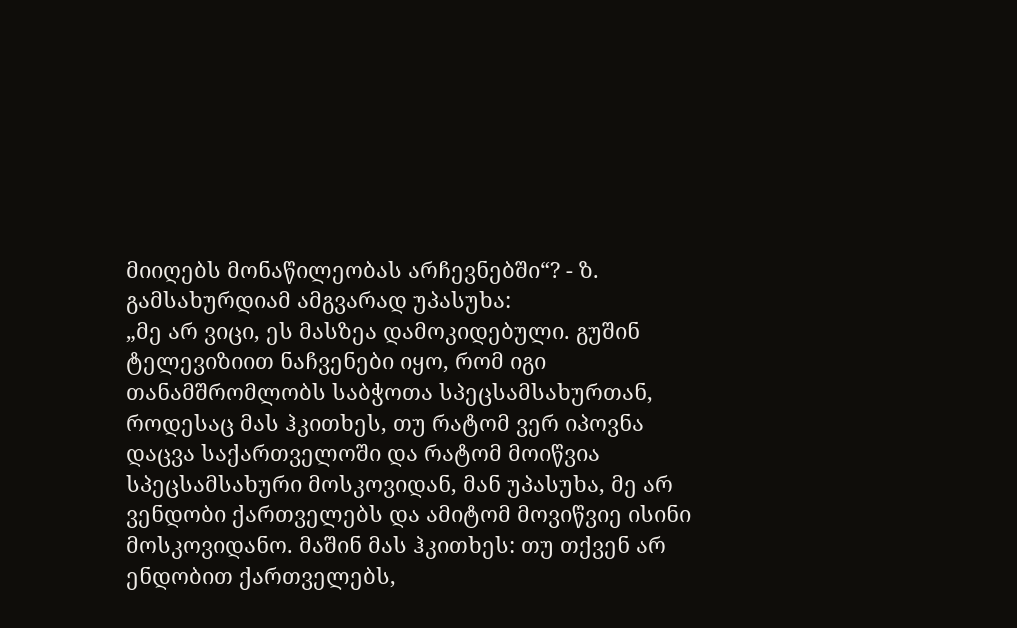მიიღებს მონაწილეობას არჩევნებში“? - ზ. გამსახურდიამ ამგვარად უპასუხა:
„მე არ ვიცი, ეს მასზეა დამოკიდებული. გუშინ ტელევიზიით ნაჩვენები იყო, რომ იგი თანამშრომლობს საბჭოთა სპეცსამსახურთან, როდესაც მას ჰკითხეს, თუ რატომ ვერ იპოვნა დაცვა საქართველოში და რატომ მოიწვია სპეცსამსახური მოსკოვიდან, მან უპასუხა, მე არ ვენდობი ქართველებს და ამიტომ მოვიწვიე ისინი მოსკოვიდანო. მაშინ მას ჰკითხეს: თუ თქვენ არ ენდობით ქართველებს,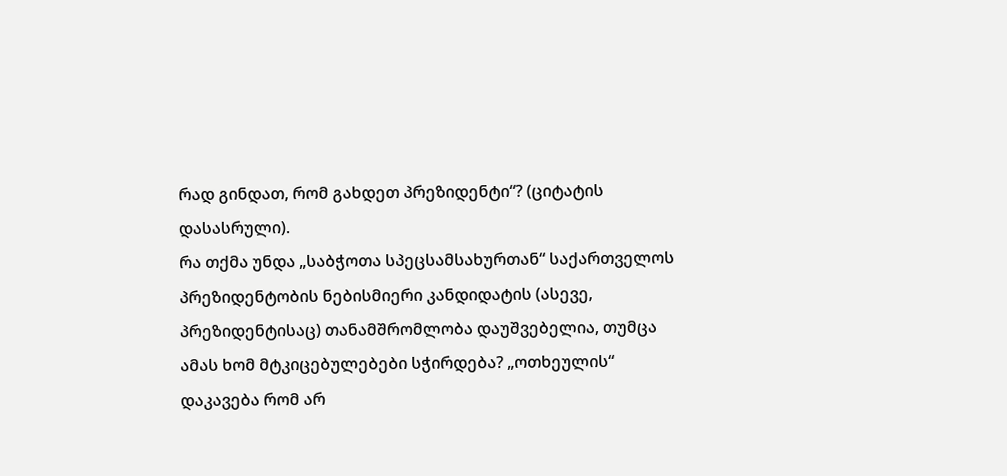რად გინდათ, რომ გახდეთ პრეზიდენტი“? (ციტატის დასასრული).
რა თქმა უნდა „საბჭოთა სპეცსამსახურთან“ საქართველოს პრეზიდენტობის ნებისმიერი კანდიდატის (ასევე, პრეზიდენტისაც) თანამშრომლობა დაუშვებელია, თუმცა ამას ხომ მტკიცებულებები სჭირდება? „ოთხეულის“ დაკავება რომ არ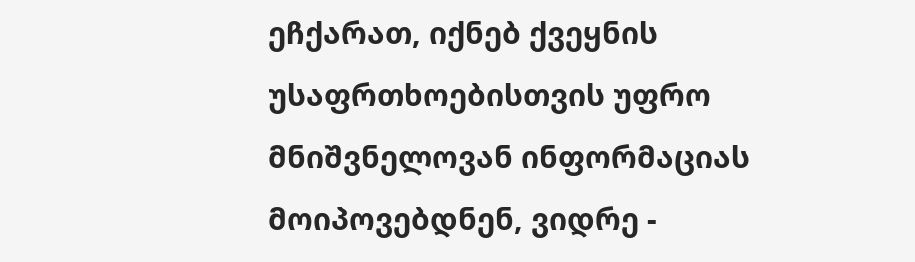ეჩქარათ, იქნებ ქვეყნის უსაფრთხოებისთვის უფრო მნიშვნელოვან ინფორმაციას მოიპოვებდნენ, ვიდრე -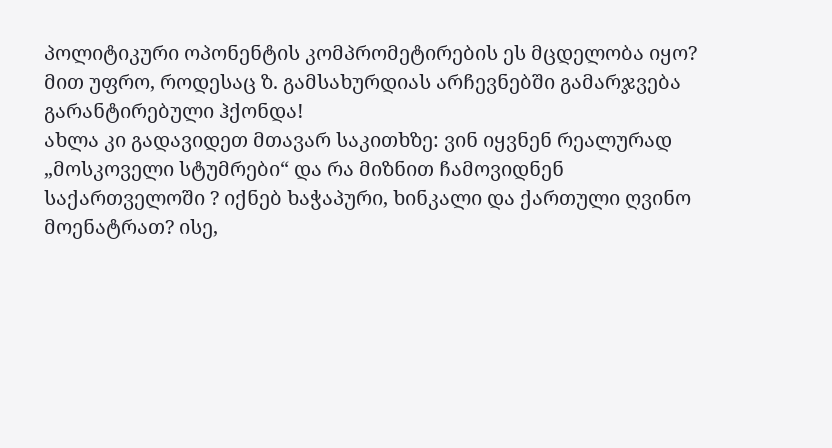პოლიტიკური ოპონენტის კომპრომეტირების ეს მცდელობა იყო? მით უფრო, როდესაც ზ. გამსახურდიას არჩევნებში გამარჯვება გარანტირებული ჰქონდა!
ახლა კი გადავიდეთ მთავარ საკითხზე: ვინ იყვნენ რეალურად „მოსკოველი სტუმრები“ და რა მიზნით ჩამოვიდნენ საქართველოში ? იქნებ ხაჭაპური, ხინკალი და ქართული ღვინო მოენატრათ? ისე,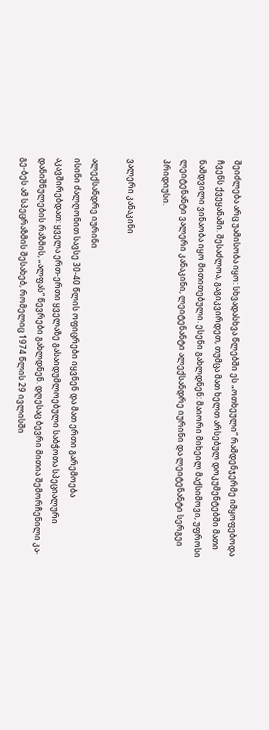შეიძლება არც უამისობა იყო: სხვადასხვა წლებში ეს „ოთხეული“ რამდენჯერმე იმყოფებოდა ჩვენს ქვეყანაში. შესაძლოა, გაგიკვირდეთ, თუმცა მათ ხელთ არსებულ დოკუმენტებში მათი ნამდვილი ვინაობა იყო მითითებული. ესენი გახლდნენ: მაიორი მიხეილ მაქსიმოვი, უფროსი ლეიტენანტი ვალერი კანაკინი, ლეიტენანტი ალექსანდრე იურინი და ლეიტენანტი სერგეი პრიდიუსი.

ვალერი კანაკინი

ალექსანდრე იურინი
ისინი ძალღონით სავსე 30-40 წლის ოფიცრები იყვნენ და მათ ერთი გარემოება აკავშირებდათ: ყველა ერთ-ერთი ყველაზე გასაიდუმლოებული საბჭოთა სპეციალური დანიშნულების რაზმის, „ალფას“ წევრები გახლდნენ. დღესაც ბევრი მითია შემორჩენილი კა-გე-ბეს ამ სპეცრაზმის შესახებ, რომელიც 1974 წლის 29 ივლისში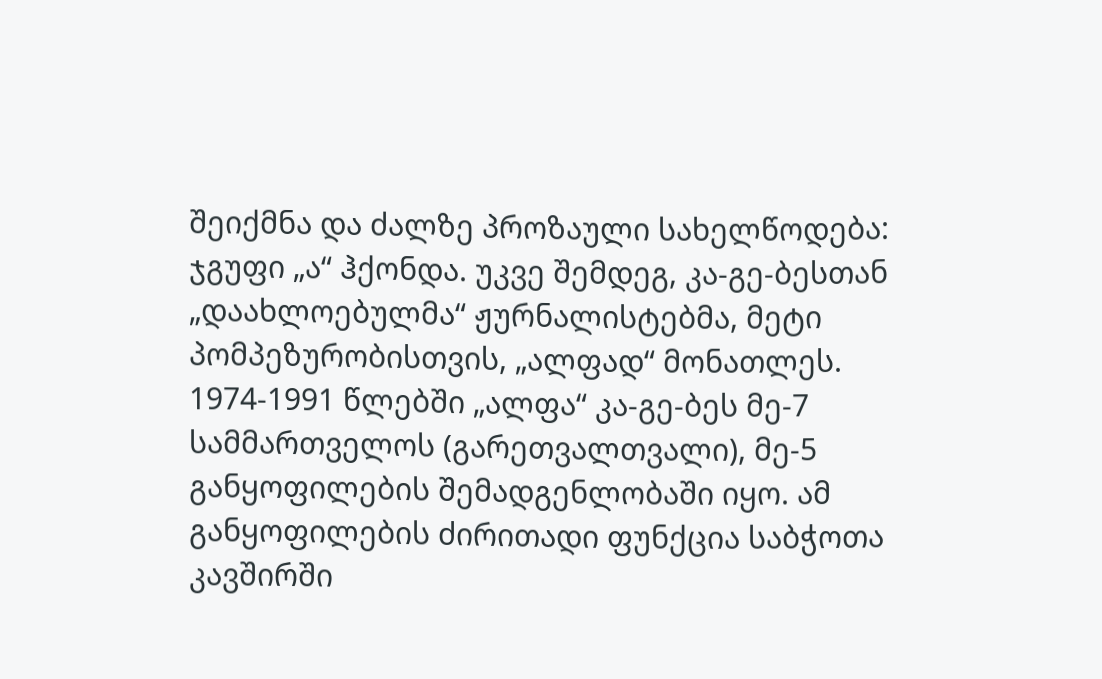შეიქმნა და ძალზე პროზაული სახელწოდება: ჯგუფი „ა“ ჰქონდა. უკვე შემდეგ, კა-გე-ბესთან „დაახლოებულმა“ ჟურნალისტებმა, მეტი პომპეზურობისთვის, „ალფად“ მონათლეს. 1974-1991 წლებში „ალფა“ კა-გე-ბეს მე-7 სამმართველოს (გარეთვალთვალი), მე-5 განყოფილების შემადგენლობაში იყო. ამ განყოფილების ძირითადი ფუნქცია საბჭოთა კავშირში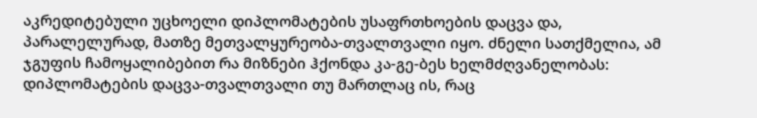აკრედიტებული უცხოელი დიპლომატების უსაფრთხოების დაცვა და, პარალელურად, მათზე მეთვალყურეობა-თვალთვალი იყო. ძნელი სათქმელია, ამ ჯგუფის ჩამოყალიბებით რა მიზნები ჰქონდა კა-გე-ბეს ხელმძღვანელობას: დიპლომატების დაცვა-თვალთვალი თუ მართლაც ის, რაც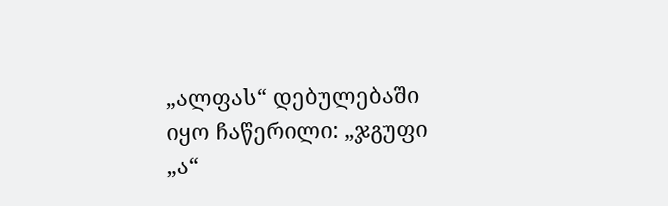„ალფას“ დებულებაში იყო ჩაწერილი: „ჯგუფი „ა“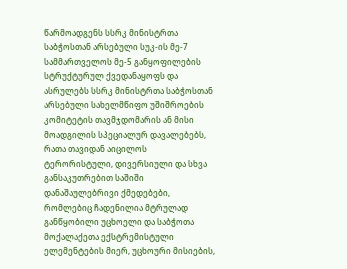წარმოადგენს სსრკ მინისტრთა საბჭოსთან არსებული სუკ-ის მე-7 სამმართველოს მე-5 განყოფილების სტრუქტურულ ქვედანაყოფს და ასრულებს სსრკ მინისტრთა საბჭოსთან არსებული სახელმწიფო უშიშროების კომიტეტის თავმჯდომარის ან მისი მოადგილის სპეციალურ დავალებებს, რათა თავიდან აიცილოს ტერორისტული, დივერსიული და სხვა განსაკუთრებით საშიში დანაშაულებრივი ქმედებები, რომლებიც ჩადენილია მტრულად განწყობილი უცხოელი და საბჭოთა მოქალაქეთა ექსტრემისტული ელემენტების მიერ, უცხოური მისიების,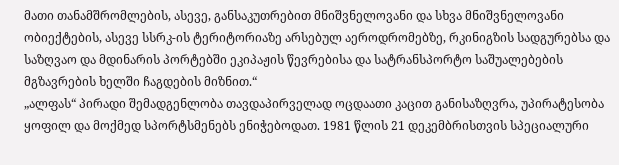მათი თანამშრომლების, ასევე, განსაკუთრებით მნიშვნელოვანი და სხვა მნიშვნელოვანი ობიექტების, ასევე სსრკ-ის ტერიტორიაზე არსებულ აეროდრომებზე, რკინიგზის სადგურებსა და საზღვაო და მდინარის პორტებში ეკიპაჟის წევრებისა და სატრანსპორტო საშუალებების მგზავრების ხელში ჩაგდების მიზნით.“
„ალფას“ პირადი შემადგენლობა თავდაპირველად ოცდაათი კაცით განისაზღვრა, უპირატესობა ყოფილ და მოქმედ სპორტსმენებს ენიჭებოდათ. 1981 წლის 21 დეკემბრისთვის სპეციალური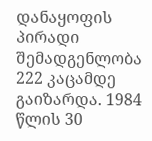დანაყოფის პირადი შემადგენლობა 222 კაცამდე გაიზარდა. 1984 წლის 30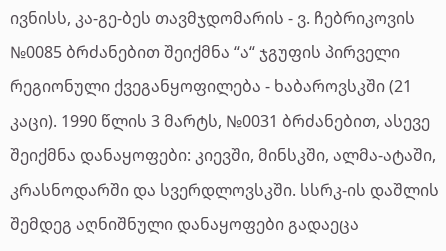ივნისს, კა-გე-ბეს თავმჯდომარის - ვ. ჩებრიკოვის №0085 ბრძანებით შეიქმნა “ა“ ჯგუფის პირველი რეგიონული ქვეგანყოფილება - ხაბაროვსკში (21 კაცი). 1990 წლის 3 მარტს, №0031 ბრძანებით, ასევე შეიქმნა დანაყოფები: კიევში, მინსკში, ალმა-ატაში, კრასნოდარში და სვერდლოვსკში. სსრკ-ის დაშლის შემდეგ აღნიშნული დანაყოფები გადაეცა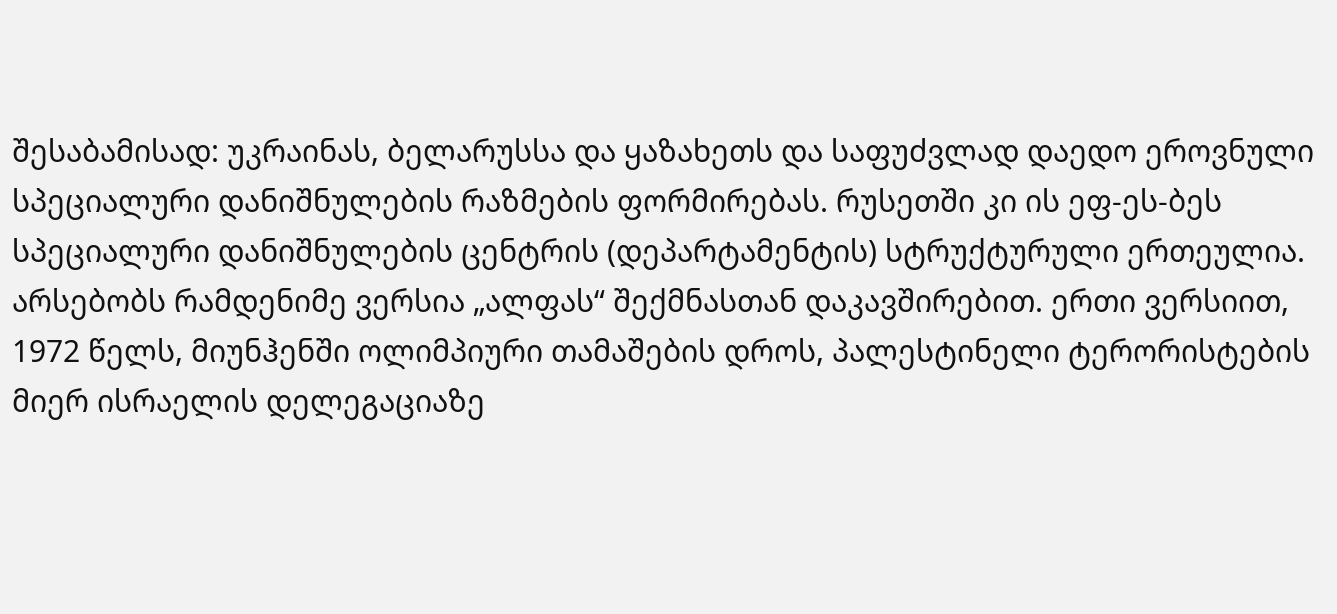შესაბამისად: უკრაინას, ბელარუსსა და ყაზახეთს და საფუძვლად დაედო ეროვნული სპეციალური დანიშნულების რაზმების ფორმირებას. რუსეთში კი ის ეფ-ეს-ბეს სპეციალური დანიშნულების ცენტრის (დეპარტამენტის) სტრუქტურული ერთეულია.
არსებობს რამდენიმე ვერსია „ალფას“ შექმნასთან დაკავშირებით. ერთი ვერსიით, 1972 წელს, მიუნჰენში ოლიმპიური თამაშების დროს, პალესტინელი ტერორისტების მიერ ისრაელის დელეგაციაზე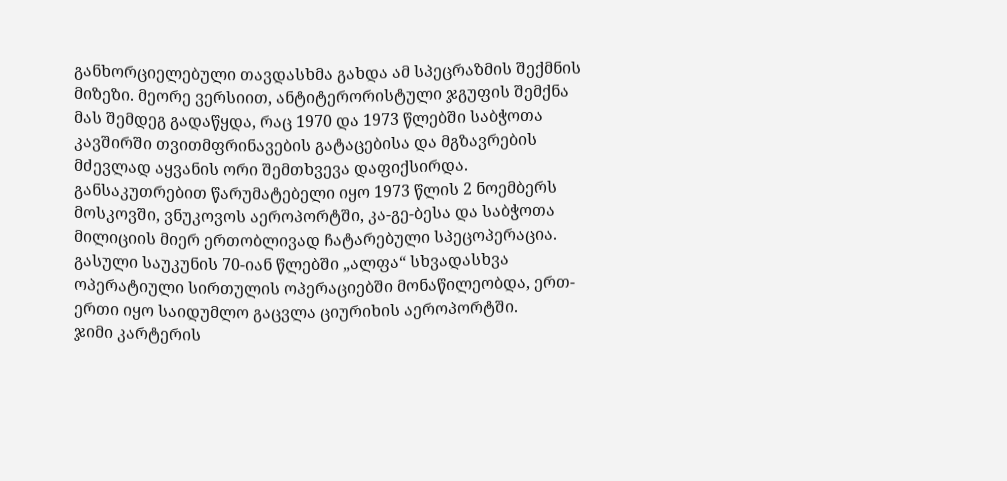განხორციელებული თავდასხმა გახდა ამ სპეცრაზმის შექმნის მიზეზი. მეორე ვერსიით, ანტიტერორისტული ჯგუფის შემქნა მას შემდეგ გადაწყდა, რაც 1970 და 1973 წლებში საბჭოთა კავშირში თვითმფრინავების გატაცებისა და მგზავრების მძევლად აყვანის ორი შემთხვევა დაფიქსირდა. განსაკუთრებით წარუმატებელი იყო 1973 წლის 2 ნოემბერს მოსკოვში, ვნუკოვოს აეროპორტში, კა-გე-ბესა და საბჭოთა მილიციის მიერ ერთობლივად ჩატარებული სპეცოპერაცია.
გასული საუკუნის 70-იან წლებში „ალფა“ სხვადასხვა ოპერატიული სირთულის ოპერაციებში მონაწილეობდა, ერთ-ერთი იყო საიდუმლო გაცვლა ციურიხის აეროპორტში.
ჯიმი კარტერის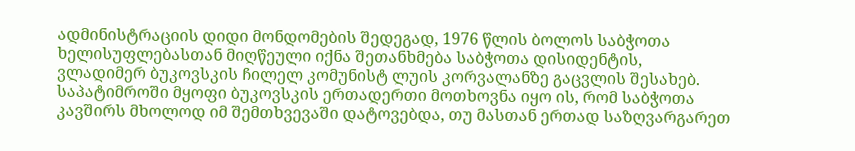ადმინისტრაციის დიდი მონდომების შედეგად, 1976 წლის ბოლოს საბჭოთა ხელისუფლებასთან მიღწეული იქნა შეთანხმება საბჭოთა დისიდენტის, ვლადიმერ ბუკოვსკის ჩილელ კომუნისტ ლუის კორვალანზე გაცვლის შესახებ. საპატიმროში მყოფი ბუკოვსკის ერთადერთი მოთხოვნა იყო ის, რომ საბჭოთა კავშირს მხოლოდ იმ შემთხვევაში დატოვებდა, თუ მასთან ერთად საზღვარგარეთ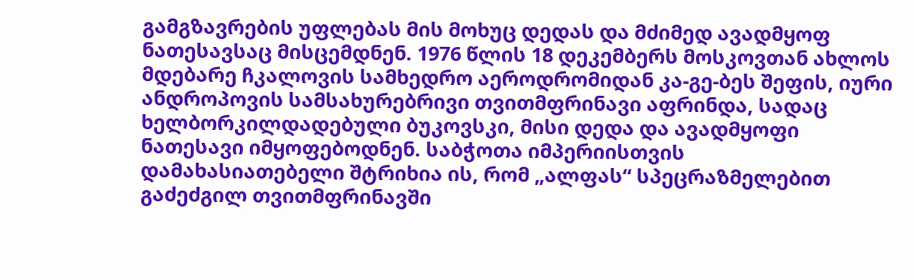გამგზავრების უფლებას მის მოხუც დედას და მძიმედ ავადმყოფ ნათესავსაც მისცემდნენ. 1976 წლის 18 დეკემბერს მოსკოვთან ახლოს მდებარე ჩკალოვის სამხედრო აეროდრომიდან კა-გე-ბეს შეფის, იური ანდროპოვის სამსახურებრივი თვითმფრინავი აფრინდა, სადაც ხელბორკილდადებული ბუკოვსკი, მისი დედა და ავადმყოფი ნათესავი იმყოფებოდნენ. საბჭოთა იმპერიისთვის დამახასიათებელი შტრიხია ის, რომ „ალფას“ სპეცრაზმელებით გაძეძგილ თვითმფრინავში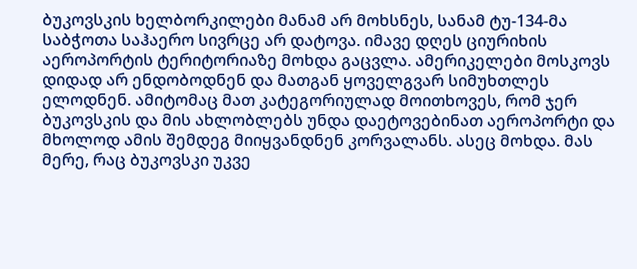ბუკოვსკის ხელბორკილები მანამ არ მოხსნეს, სანამ ტუ-134-მა საბჭოთა საჰაერო სივრცე არ დატოვა. იმავე დღეს ციურიხის აეროპორტის ტერიტორიაზე მოხდა გაცვლა. ამერიკელები მოსკოვს დიდად არ ენდობოდნენ და მათგან ყოველგვარ სიმუხთლეს ელოდნენ. ამიტომაც მათ კატეგორიულად მოითხოვეს, რომ ჯერ ბუკოვსკის და მის ახლობლებს უნდა დაეტოვებინათ აეროპორტი და მხოლოდ ამის შემდეგ მიიყვანდნენ კორვალანს. ასეც მოხდა. მას მერე, რაც ბუკოვსკი უკვე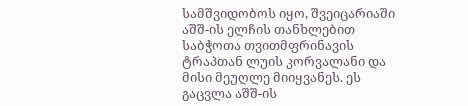სამშვიდობოს იყო, შვეიცარიაში აშშ-ის ელჩის თანხლებით საბჭოთა თვითმფრინავის ტრაპთან ლუის კორვალანი და მისი მეუღლე მიიყვანეს. ეს გაცვლა აშშ-ის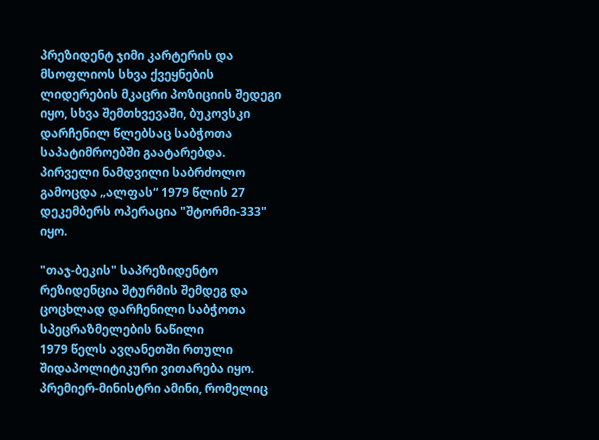პრეზიდენტ ჯიმი კარტერის და მსოფლიოს სხვა ქვეყნების ლიდერების მკაცრი პოზიციის შედეგი იყო, სხვა შემთხვევაში, ბუკოვსკი დარჩენილ წლებსაც საბჭოთა საპატიმროებში გაატარებდა.
პირველი ნამდვილი საბრძოლო გამოცდა „ალფას“ 1979 წლის 27 დეკემბერს ოპერაცია "შტორმი-333" იყო.

"თაჯ-ბეკის" საპრეზიდენტო რეზიდენცია შტურმის შემდეგ და ცოცხლად დარჩენილი საბჭოთა სპეცრაზმელების ნაწილი
1979 წელს ავღანეთში რთული შიდაპოლიტიკური ვითარება იყო. პრემიერ-მინისტრი ამინი, რომელიც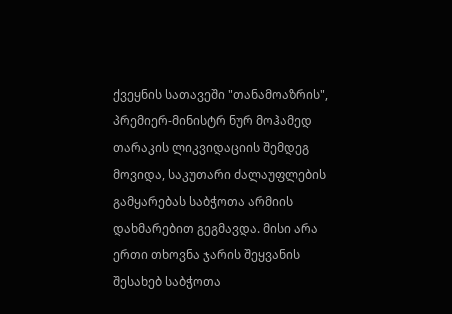ქვეყნის სათავეში "თანამოაზრის", პრემიერ-მინისტრ ნურ მოჰამედ თარაკის ლიკვიდაციის შემდეგ მოვიდა, საკუთარი ძალაუფლების გამყარებას საბჭოთა არმიის დახმარებით გეგმავდა. მისი არა ერთი თხოვნა ჯარის შეყვანის შესახებ საბჭოთა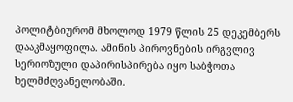პოლიტბიურომ მხოლოდ 1979 წლის 25 დეკემბერს დააკმაყოფილა. ამინის პიროვნების ირგვლივ სერიოზული დაპირისპირება იყო საბჭოთა ხელმძღვანელობაში.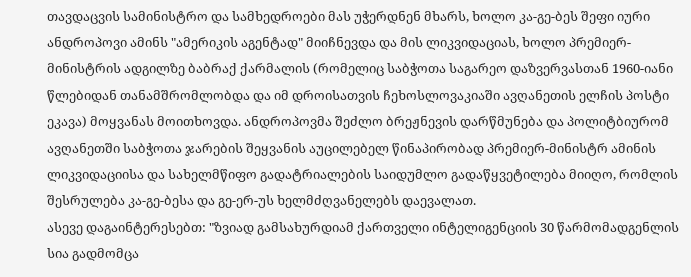თავდაცვის სამინისტრო და სამხედროები მას უჭერდნენ მხარს, ხოლო კა-გე-ბეს შეფი იური ანდროპოვი ამინს "ამერიკის აგენტად" მიიჩნევდა და მის ლიკვიდაციას, ხოლო პრემიერ-მინისტრის ადგილზე ბაბრაქ ქარმალის (რომელიც საბჭოთა საგარეო დაზვერვასთან 1960-იანი წლებიდან თანამშრომლობდა და იმ დროისათვის ჩეხოსლოვაკიაში ავღანეთის ელჩის პოსტი ეკავა) მოყვანას მოითხოვდა. ანდროპოვმა შეძლო ბრეჟნევის დარწმუნება და პოლიტბიურომ ავღანეთში საბჭოთა ჯარების შეყვანის აუცილებელ წინაპირობად პრემიერ-მინისტრ ამინის ლიკვიდაციისა და სახელმწიფო გადატრიალების საიდუმლო გადაწყვეტილება მიიღო, რომლის შესრულება კა-გე-ბესა და გე-ერ-უს ხელმძღვანელებს დაევალათ.
ასევე დაგაინტერესებთ: "ზვიად გამსახურდიამ ქართველი ინტელიგენციის 30 წარმომადგენლის სია გადმომცა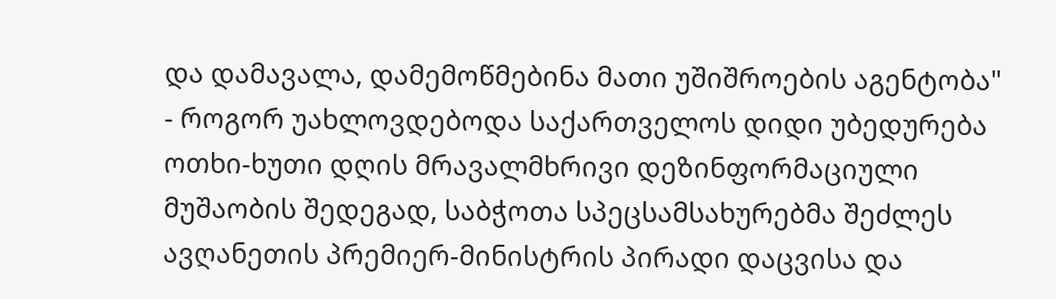და დამავალა, დამემოწმებინა მათი უშიშროების აგენტობა" - როგორ უახლოვდებოდა საქართველოს დიდი უბედურება
ოთხი-ხუთი დღის მრავალმხრივი დეზინფორმაციული მუშაობის შედეგად, საბჭოთა სპეცსამსახურებმა შეძლეს ავღანეთის პრემიერ-მინისტრის პირადი დაცვისა და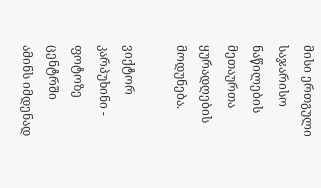მისი ერთგული საჯარისო ნაწილების მეთაურთა ყურადღების მოდუნება.

ვიქტორ კარპუხინი - ფოტოზე ცენტრში
ამინს იმდენად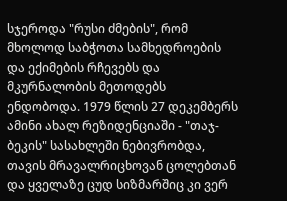სჯეროდა "რუსი ძმების", რომ მხოლოდ საბჭოთა სამხედროების და ექიმების რჩევებს და მკურნალობის მეთოდებს ენდობოდა. 1979 წლის 27 დეკემბერს ამინი ახალ რეზიდენციაში - "თაჯ-ბეკის" სასახლეში ნებივრობდა, თავის მრავალრიცხოვან ცოლებთან და ყველაზე ცუდ სიზმარშიც კი ვერ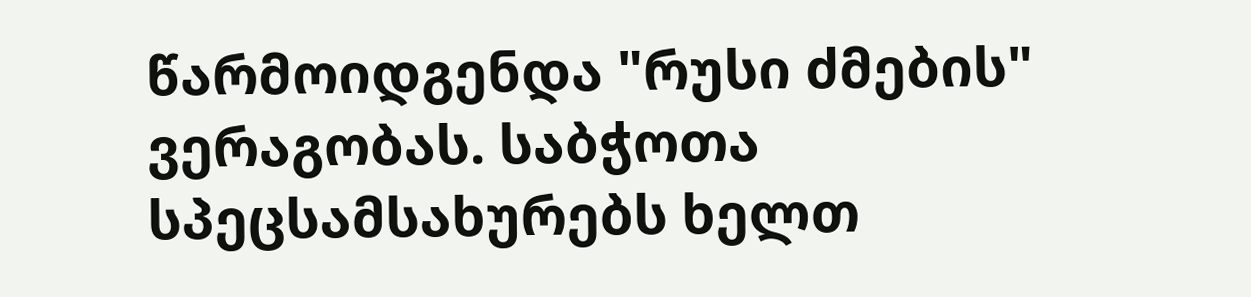წარმოიდგენდა "რუსი ძმების" ვერაგობას. საბჭოთა სპეცსამსახურებს ხელთ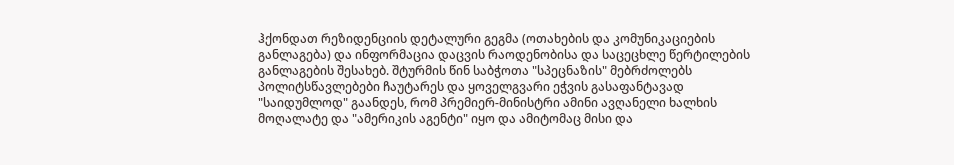ჰქონდათ რეზიდენციის დეტალური გეგმა (ოთახების და კომუნიკაციების განლაგება) და ინფორმაცია დაცვის რაოდენობისა და საცეცხლე წერტილების განლაგების შესახებ. შტურმის წინ საბჭოთა "სპეცნაზის" მებრძოლებს პოლიტსწავლებები ჩაუტარეს და ყოველგვარი ეჭვის გასაფანტავად "საიდუმლოდ" გაანდეს, რომ პრემიერ-მინისტრი ამინი ავღანელი ხალხის მოღალატე და "ამერიკის აგენტი" იყო და ამიტომაც მისი და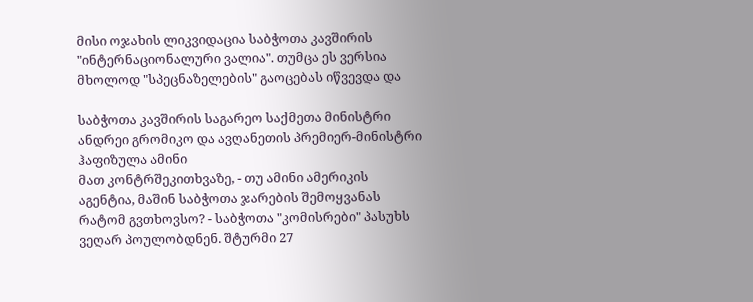მისი ოჯახის ლიკვიდაცია საბჭოთა კავშირის "ინტერნაციონალური ვალია". თუმცა ეს ვერსია მხოლოდ "სპეცნაზელების" გაოცებას იწვევდა და

საბჭოთა კავშირის საგარეო საქმეთა მინისტრი ანდრეი გრომიკო და ავღანეთის პრემიერ-მინისტრი ჰაფიზულა ამინი
მათ კონტრშეკითხვაზე, - თუ ამინი ამერიკის აგენტია, მაშინ საბჭოთა ჯარების შემოყვანას რატომ გვთხოვსო? - საბჭოთა "კომისრები" პასუხს ვეღარ პოულობდნენ. შტურმი 27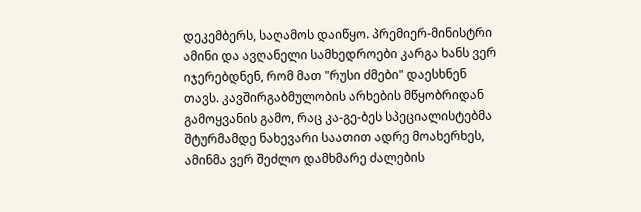დეკემბერს, საღამოს დაიწყო. პრემიერ-მინისტრი ამინი და ავღანელი სამხედროები კარგა ხანს ვერ იჯერებდნენ, რომ მათ "რუსი ძმები" დაესხნენ თავს. კავშირგაბმულობის არხების მწყობრიდან გამოყვანის გამო, რაც კა-გე-ბეს სპეციალისტებმა შტურმამდე ნახევარი საათით ადრე მოახერხეს, ამინმა ვერ შეძლო დამხმარე ძალების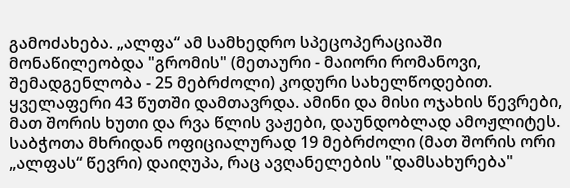გამოძახება. „ალფა“ ამ სამხედრო სპეცოპერაციაში მონაწილეობდა "გრომის" (მეთაური - მაიორი რომანოვი, შემადგენლობა - 25 მებრძოლი) კოდური სახელწოდებით. ყველაფერი 43 წუთში დამთავრდა. ამინი და მისი ოჯახის წევრები, მათ შორის ხუთი და რვა წლის ვაჟები, დაუნდობლად ამოჟლიტეს. საბჭოთა მხრიდან ოფიციალურად 19 მებრძოლი (მათ შორის ორი „ალფას“ წევრი) დაიღუპა, რაც ავღანელების "დამსახურება"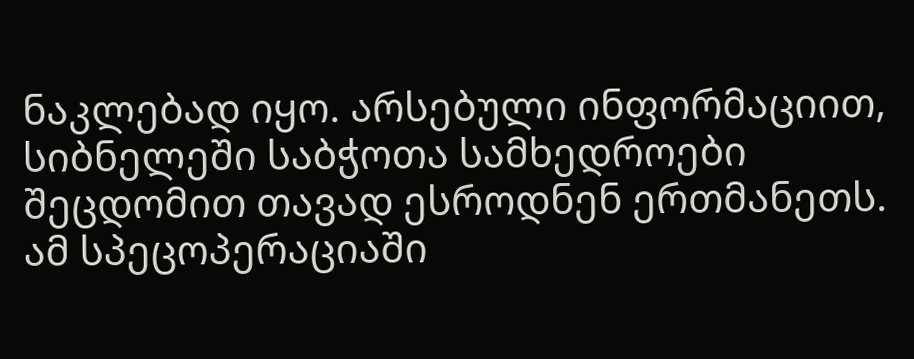ნაკლებად იყო. არსებული ინფორმაციით, სიბნელეში საბჭოთა სამხედროები შეცდომით თავად ესროდნენ ერთმანეთს. ამ სპეცოპერაციაში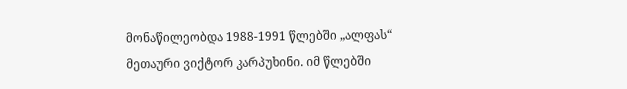მონაწილეობდა 1988-1991 წლებში „ალფას“ მეთაური ვიქტორ კარპუხინი. იმ წლებში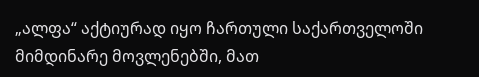„ალფა“ აქტიურად იყო ჩართული საქართველოში მიმდინარე მოვლენებში, მათ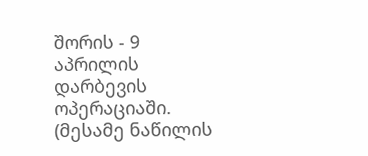შორის - 9 აპრილის დარბევის ოპერაციაში.
(მესამე ნაწილის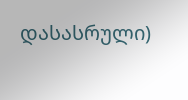დასასრული)